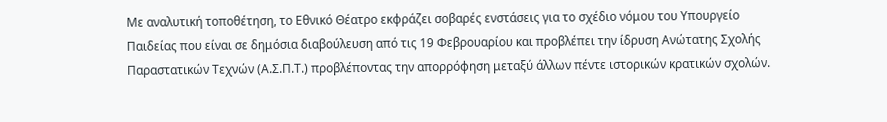Με αναλυτική τοποθέτηση, το Εθνικό Θέατρο εκφράζει σοβαρές ενστάσεις για το σχέδιο νόμου του Υπουργείο Παιδείας που είναι σε δημόσια διαβούλευση από τις 19 Φεβρουαρίου και προβλέπει την ίδρυση Ανώτατης Σχολής Παραστατικών Τεχνών (Α.Σ.Π.Τ.) προβλέποντας την απορρόφηση μεταξύ άλλων πέντε ιστορικών κρατικών σχολών.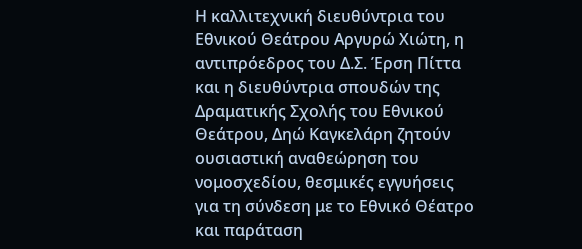Η καλλιτεχνική διευθύντρια του Εθνικού Θεάτρου Αργυρώ Χιώτη, η αντιπρόεδρος του Δ.Σ. Έρση Πίττα και η διευθύντρια σπουδών της Δραματικής Σχολής του Εθνικού Θεάτρου, Δηώ Καγκελάρη ζητούν ουσιαστική αναθεώρηση του νομοσχεδίου, θεσμικές εγγυήσεις για τη σύνδεση με το Εθνικό Θέατρο και παράταση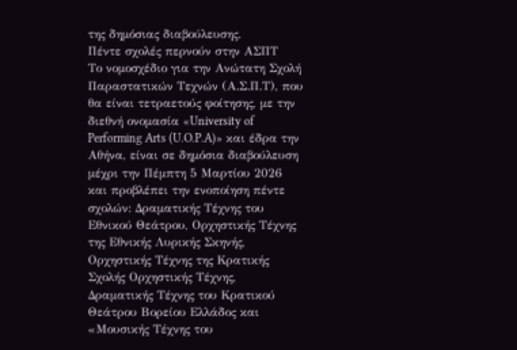της δημόσιας διαβούλευσης.
Πέντε σχολές περνούν στην ΑΣΠΤ
Το νομοσχέδιο για την Ανώτατη Σχολή Παραστατικών Τεχνών (Α.Σ.Π.Τ), που θα είναι τετραετούς φοίτησης, με την διεθνή ονομασία «University of Performing Arts (U.O.P.A)» και έδρα την Αθήνα, είναι σε δημόσια διαβούλευση μέχρι την Πέμπτη 5 Μαρτίου 2026 και προβλέπει την ενοποίηση πέντε σχολών: Δραματικής Τέχνης του Εθνικού Θεάτρου, Ορχηστικής Τέχνης της Εθνικής Λυρικής Σκηνής, Ορχηστικής Τέχνης της Κρατικής Σχολής Ορχηστικής Τέχνης, Δραματικής Τέχνης του Κρατικού Θεάτρου Βορείου Ελλάδος και «Μουσικής Τέχνης του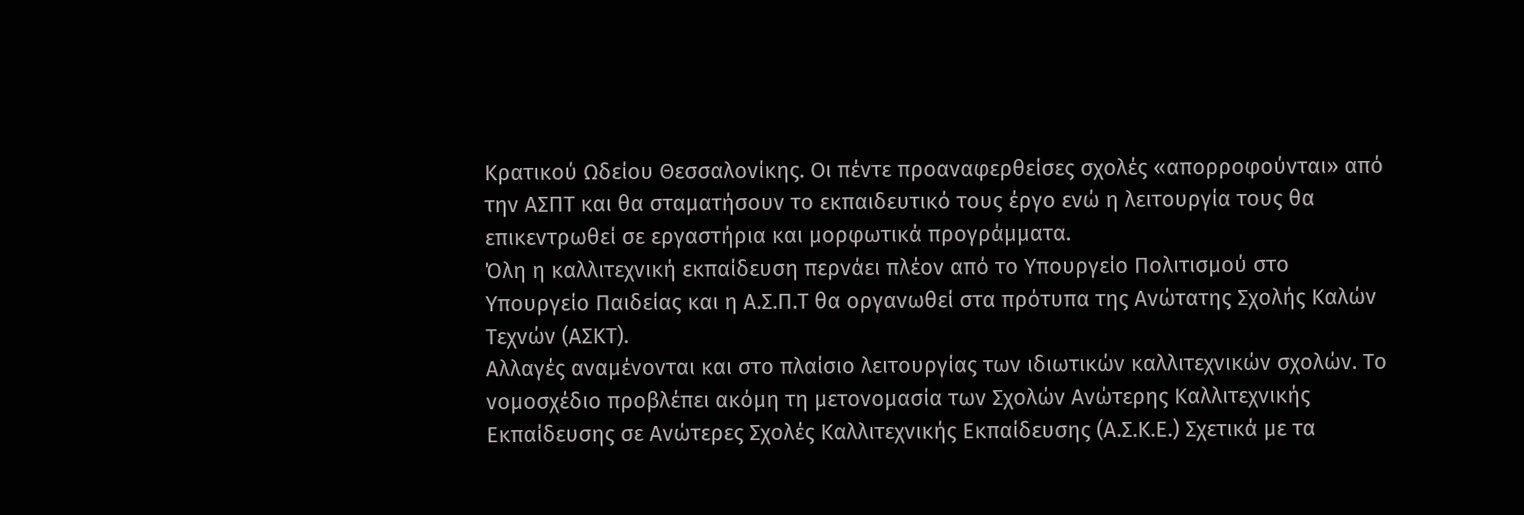Κρατικού Ωδείου Θεσσαλονίκης. Οι πέντε προαναφερθείσες σχολές «απορροφούνται» από την ΑΣΠΤ και θα σταματήσουν το εκπαιδευτικό τους έργο ενώ η λειτουργία τους θα επικεντρωθεί σε εργαστήρια και μορφωτικά προγράμματα.
Όλη η καλλιτεχνική εκπαίδευση περνάει πλέον από το Υπουργείο Πολιτισμού στο Υπουργείο Παιδείας και η Α.Σ.Π.Τ θα οργανωθεί στα πρότυπα της Ανώτατης Σχολής Καλών Τεχνών (ΑΣΚΤ).
Αλλαγές αναμένονται και στο πλαίσιο λειτουργίας των ιδιωτικών καλλιτεχνικών σχολών. Το νομοσχέδιο προβλέπει ακόμη τη μετονομασία των Σχολών Ανώτερης Καλλιτεχνικής Εκπαίδευσης σε Ανώτερες Σχολές Καλλιτεχνικής Εκπαίδευσης (Α.Σ.Κ.Ε.) Σχετικά με τα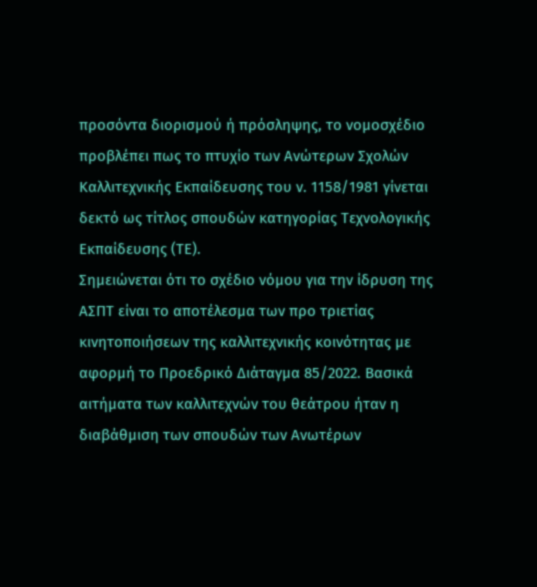προσόντα διορισμού ή πρόσληψης, το νομοσχέδιο προβλέπει πως το πτυχίο των Ανώτερων Σχολών Καλλιτεχνικής Εκπαίδευσης του ν. 1158/1981 γίνεται δεκτό ως τίτλος σπουδών κατηγορίας Τεχνολογικής Εκπαίδευσης (ΤΕ).
Σημειώνεται ότι το σχέδιο νόμου για την ίδρυση της ΑΣΠΤ είναι το αποτέλεσμα των προ τριετίας κινητοποιήσεων της καλλιτεχνικής κοινότητας με αφορμή το Προεδρικό Διάταγμα 85/2022. Βασικά αιτήματα των καλλιτεχνών του θεάτρου ήταν η διαβάθμιση των σπουδών των Ανωτέρων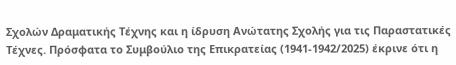Σχολών Δραματικής Τέχνης και η ίδρυση Ανώτατης Σχολής για τις Παραστατικές Τέχνες. Πρόσφατα το Συμβούλιο της Επικρατείας (1941-1942/2025) έκρινε ότι η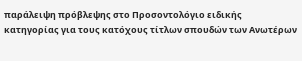παράλειψη πρόβλεψης στο Προσοντολόγιο ειδικής κατηγορίας για τους κατόχους τίτλων σπουδών των Ανωτέρων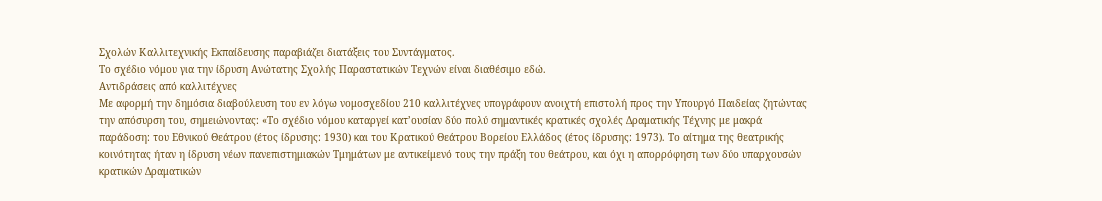Σχολών Καλλιτεχνικής Εκπαίδευσης παραβιάζει διατάξεις του Συντάγματος.
Το σχέδιο νόμου για την ίδρυση Ανώτατης Σχολής Παραστατικών Τεχνών είναι διαθέσιμο εδώ.
Αντιδράσεις από καλλιτέχνες
Με αφορμή την δημόσια διαβούλευση του εν λόγω νομοσχεδίου 210 καλλιτέχνες υπογράφουν ανοιχτή επιστολή προς την Υπουργό Παιδείας ζητώντας την απόσυρση του, σημειώνοντας: «Το σχέδιο νόμου καταργεί κατ’ουσίαν δύο πολύ σημαντικές κρατικές σχολές Δραματικής Τέχνης με μακρά παράδοση: του Εθνικού Θεάτρου (έτος ίδρυσης: 1930) και του Κρατικού Θεάτρου Βορείου Ελλάδος (έτος ίδρυσης: 1973). Το αίτημα της θεατρικής κοινότητας ήταν η ίδρυση νέων πανεπιστημιακών Τμημάτων με αντικείμενό τους την πράξη του θεάτρου, και όχι η απορρόφηση των δύο υπαρχουσών κρατικών Δραματικών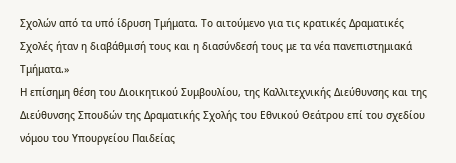Σχολών από τα υπό ίδρυση Τμήματα. Το αιτούμενο για τις κρατικές Δραματικές Σχολές ήταν η διαβάθμισή τους και η διασύνδεσή τους με τα νέα πανεπιστημιακά Τμήματα.»
Η επίσημη θέση του Διοικητικού Συμβουλίου, της Καλλιτεχνικής Διεύθυνσης και της Διεύθυνσης Σπουδών της Δραματικής Σχολής του Εθνικού Θεάτρου επί του σχεδίου νόμου του Υπουργείου Παιδείας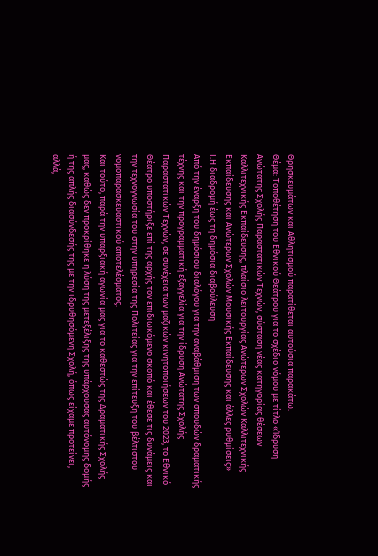Θρησκευμάτων και Αθλητισμού παρατίθεται αυτούσια παρακάτω.
Θέμα: Τοποθέτηση του Εθνικού Θεάτρου για το σχέδιο νόμου με τίτλο «Ίδρυση Ανώτατης Σχολής Παραστατικών Τεχνών, σύσταση νέας κατηγορίας θέσεων Καλλιτεχνικής Εκπαίδευσης, πλαίσιο λειτουργίας Ανώτερων Σχολών Καλλιτεχνικής Εκπαίδευσης και Ανώτερων Σχολών Μουσικής Εκπαίδευσης και άλλες ρυθμίσεις»
Ι.Η διαδρομή έως τη δημόσια διαβούλευση
Από την έναρξη του δημόσιου διαλόγου για την αναβάθμιση των σπουδών δραματικής τέχνης και την προγραμματική εξαγγελία για την ίδρυση Ανώτατης Σχολής Παραστατικών Τεχνών, σε συνέχεια των μαζικών κινητοποιήσεων του 2023, το Εθνικό Θέατρο υποστήριξε επί της αρχής τον επιδιωκόμενο σκοπό και έθεσε τις δυνάμεις και την τεχνογνωσία του στην υπηρεσία της Πολιτείας για την επίτευξη του βέλτιστου νομοπαρασκευαστικού αποτελέσματος.
Και τούτο, παρά την υπαρξιακή αγωνία μας για το καθεστώς της Δραματικής Σχολής μας, καθώς δεν προκρίθηκε η λύση της μετεξέλιξης της υπάρχουσας αυτόνομης δομής ή της απλής διασύνδεσής της με την ιδρυθησόμενη Σχολή, όπως είχαμε προτείνει, αλλά,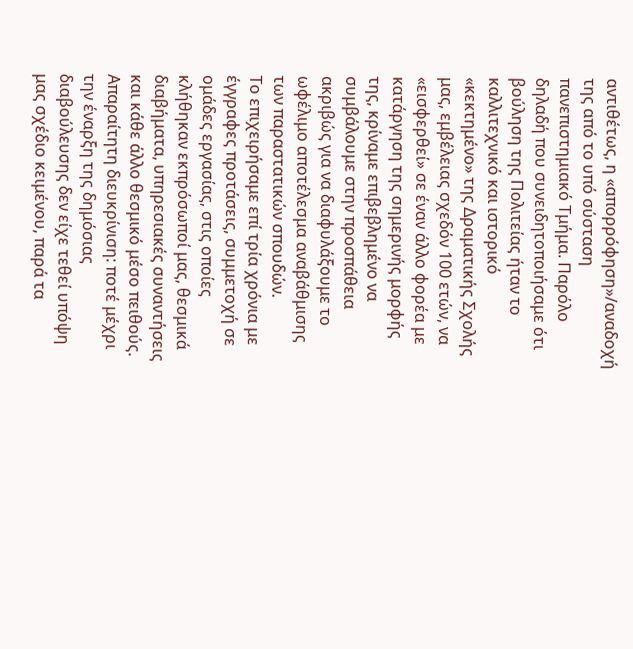αντιθέτως, η «απορρόφηση»/αναδοχή της από το υπό σύσταση πανεπιστημιακό Τμήμα. Παρόλο δηλαδή που συνειδητοποιήσαμε ότι βούληση της Πολιτείας ήταν το καλλιτεχνικό και ιστορικό «κεκτημένο» της Δραματικής Σχολής μας, εμβέλειας σχεδόν 100 ετών, να «εισφερθεί» σε έναν άλλο φορέα με κατάργηση της σημερινής μορφής της, κρίναμε επιβεβλημένο να συμβάλουμε στην προσπάθεια ακριβώς για να διαφυλάξουμε το ωφέλιμο αποτέλεσμα αναβάθμισης των παραστατικών σπουδών.
Το επιχειρήσαμε επί τρία χρόνια με έγγραφες προτάσεις, συμμετοχή σε ομάδες εργασίας, στις οποίες κλήθηκαν εκπρόσωποί μας, θεσμικά διαβήματα, υπηρεσιακές συναντήσεις και κάθε άλλο θεσμικό μέσο πειθούς. Απαραίτητη διευκρίνιση: ποτέ μέχρι την έναρξη της δημόσιας διαβούλευσης δεν είχε τεθεί υπόψη μας σχέδιο κειμένου, παρά τα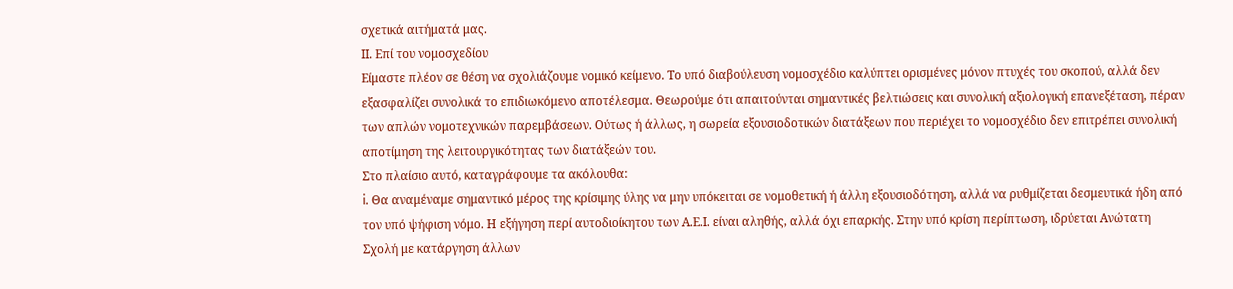σχετικά αιτήματά μας.
ΙΙ. Επί του νομοσχεδίου
Είμαστε πλέον σε θέση να σχολιάζουμε νομικό κείμενο. Το υπό διαβούλευση νομοσχέδιο καλύπτει ορισμένες μόνον πτυχές του σκοπού, αλλά δεν εξασφαλίζει συνολικά το επιδιωκόμενο αποτέλεσμα. Θεωρούμε ότι απαιτούνται σημαντικές βελτιώσεις και συνολική αξιολογική επανεξέταση, πέραν των απλών νομοτεχνικών παρεμβάσεων. Ούτως ή άλλως, η σωρεία εξουσιοδοτικών διατάξεων που περιέχει το νομοσχέδιο δεν επιτρέπει συνολική αποτίμηση της λειτουργικότητας των διατάξεών του.
Στο πλαίσιο αυτό, καταγράφουμε τα ακόλουθα:
i. Θα αναμέναμε σημαντικό μέρος της κρίσιμης ύλης να μην υπόκειται σε νομοθετική ή άλλη εξουσιοδότηση, αλλά να ρυθμίζεται δεσμευτικά ήδη από τον υπό ψήφιση νόμο. Η εξήγηση περί αυτοδιοίκητου των Α.Ε.Ι. είναι αληθής, αλλά όχι επαρκής. Στην υπό κρίση περίπτωση, ιδρύεται Ανώτατη Σχολή με κατάργηση άλλων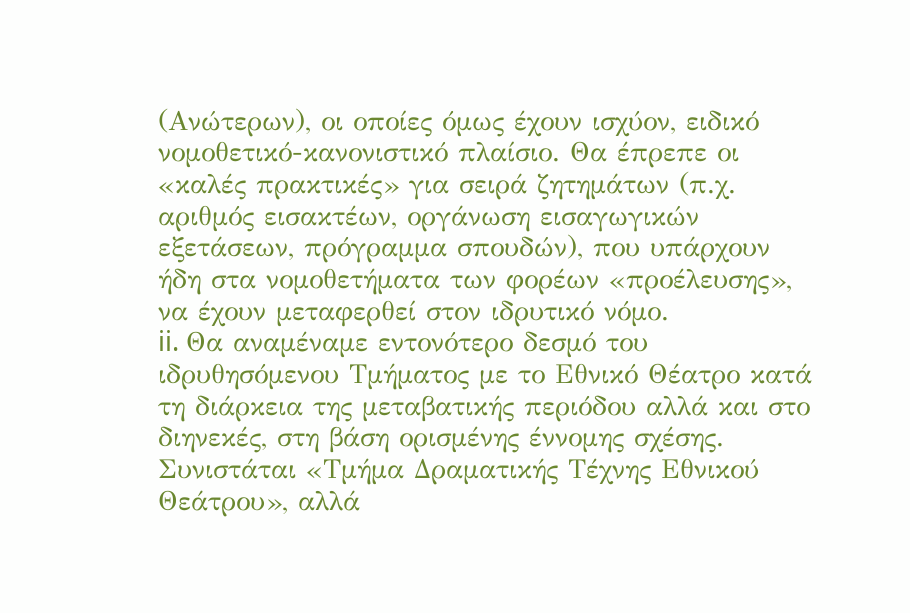(Ανώτερων), οι οποίες όμως έχουν ισχύον, ειδικό νομοθετικό-κανονιστικό πλαίσιο. Θα έπρεπε οι «καλές πρακτικές» για σειρά ζητημάτων (π.χ. αριθμός εισακτέων, οργάνωση εισαγωγικών εξετάσεων, πρόγραμμα σπουδών), που υπάρχουν ήδη στα νομοθετήματα των φορέων «προέλευσης», να έχουν μεταφερθεί στον ιδρυτικό νόμο.
ii. Θα αναμέναμε εντονότερο δεσμό του ιδρυθησόμενου Τμήματος με το Εθνικό Θέατρο κατά τη διάρκεια της μεταβατικής περιόδου αλλά και στο διηνεκές, στη βάση ορισμένης έννομης σχέσης. Συνιστάται «Τμήμα Δραματικής Τέχνης Εθνικού Θεάτρου», αλλά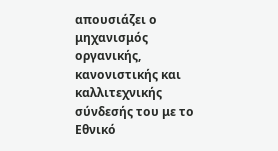απουσιάζει ο μηχανισμός οργανικής, κανονιστικής και καλλιτεχνικής σύνδεσής του με το Εθνικό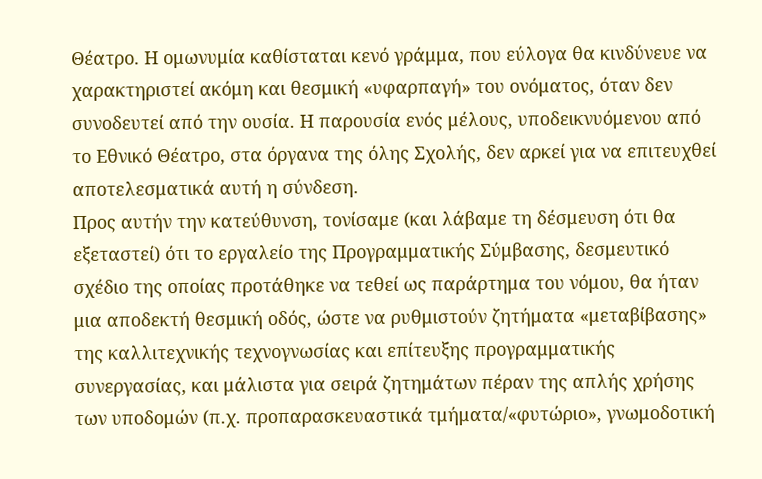Θέατρο. Η ομωνυμία καθίσταται κενό γράμμα, που εύλογα θα κινδύνευε να χαρακτηριστεί ακόμη και θεσμική «υφαρπαγή» του ονόματος, όταν δεν συνοδευτεί από την ουσία. Η παρουσία ενός μέλους, υποδεικνυόμενου από το Εθνικό Θέατρο, στα όργανα της όλης Σχολής, δεν αρκεί για να επιτευχθεί αποτελεσματικά αυτή η σύνδεση.
Προς αυτήν την κατεύθυνση, τονίσαμε (και λάβαμε τη δέσμευση ότι θα εξεταστεί) ότι το εργαλείο της Προγραμματικής Σύμβασης, δεσμευτικό σχέδιο της οποίας προτάθηκε να τεθεί ως παράρτημα του νόμου, θα ήταν μια αποδεκτή θεσμική οδός, ώστε να ρυθμιστούν ζητήματα «μεταβίβασης» της καλλιτεχνικής τεχνογνωσίας και επίτευξης προγραμματικής συνεργασίας, και μάλιστα για σειρά ζητημάτων πέραν της απλής χρήσης των υποδομών (π.χ. προπαρασκευαστικά τμήματα/«φυτώριο», γνωμοδοτική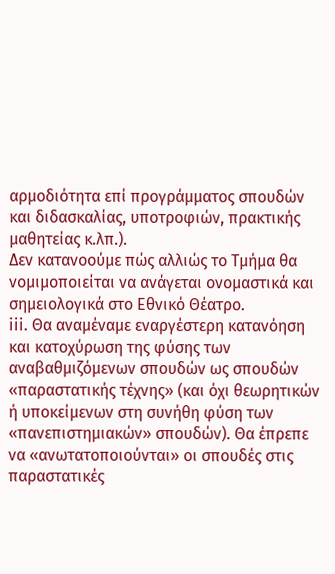αρμοδιότητα επί προγράμματος σπουδών και διδασκαλίας, υποτροφιών, πρακτικής μαθητείας κ.λπ.).
Δεν κατανοούμε πώς αλλιώς το Τμήμα θα νομιμοποιείται να ανάγεται ονομαστικά και σημειολογικά στο Εθνικό Θέατρο.
iii. Θα αναμέναμε εναργέστερη κατανόηση και κατοχύρωση της φύσης των αναβαθμιζόμενων σπουδών ως σπουδών «παραστατικής τέχνης» (και όχι θεωρητικών ή υποκείμενων στη συνήθη φύση των «πανεπιστημιακών» σπουδών). Θα έπρεπε να «ανωτατοποιούνται» οι σπουδές στις παραστατικές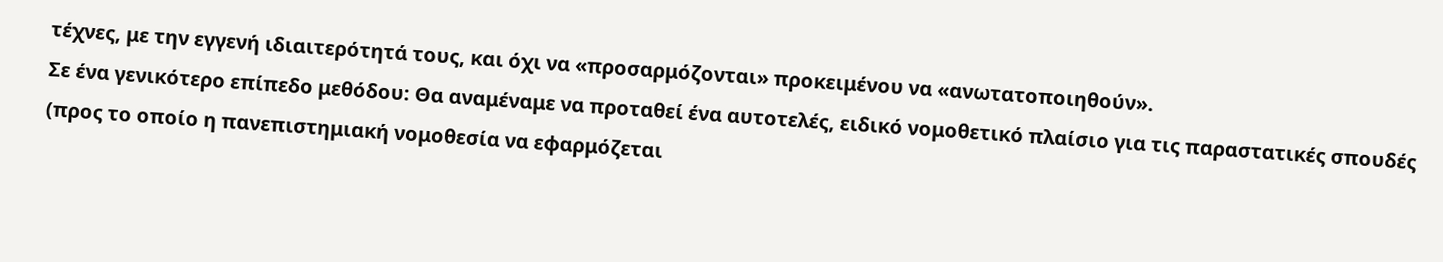τέχνες, με την εγγενή ιδιαιτερότητά τους, και όχι να «προσαρμόζονται» προκειμένου να «ανωτατοποιηθούν».
Σε ένα γενικότερο επίπεδο μεθόδου: Θα αναμέναμε να προταθεί ένα αυτοτελές, ειδικό νομοθετικό πλαίσιο για τις παραστατικές σπουδές (προς το οποίο η πανεπιστημιακή νομοθεσία να εφαρμόζεται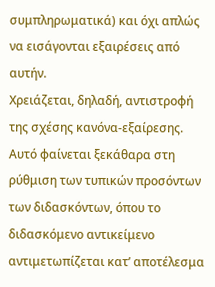συμπληρωματικά) και όχι απλώς να εισάγονται εξαιρέσεις από αυτήν.
Χρειάζεται, δηλαδή, αντιστροφή της σχέσης κανόνα-εξαίρεσης. Αυτό φαίνεται ξεκάθαρα στη ρύθμιση των τυπικών προσόντων των διδασκόντων, όπου το διδασκόμενο αντικείμενο αντιμετωπίζεται κατ’ αποτέλεσμα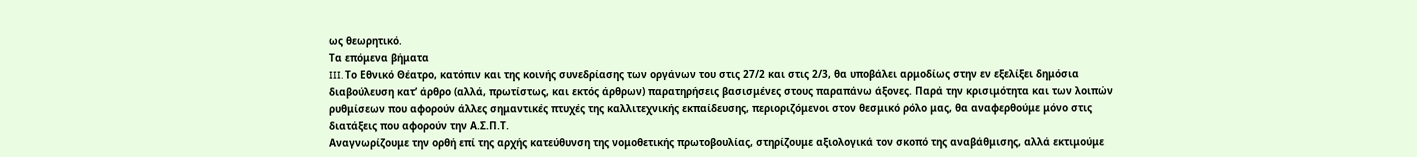ως θεωρητικό.
Τα επόμενα βήματα
III. Το Εθνικό Θέατρο, κατόπιν και της κοινής συνεδρίασης των οργάνων του στις 27/2 και στις 2/3, θα υποβάλει αρμοδίως στην εν εξελίξει δημόσια διαβούλευση κατ’ άρθρο (αλλά, πρωτίστως, και εκτός άρθρων) παρατηρήσεις βασισμένες στους παραπάνω άξονες. Παρά την κρισιμότητα και των λοιπών ρυθμίσεων που αφορούν άλλες σημαντικές πτυχές της καλλιτεχνικής εκπαίδευσης, περιοριζόμενοι στον θεσμικό ρόλο μας, θα αναφερθούμε μόνο στις διατάξεις που αφορούν την Α.Σ.Π.Τ.
Αναγνωρίζουμε την ορθή επί της αρχής κατεύθυνση της νομοθετικής πρωτοβουλίας, στηρίζουμε αξιολογικά τον σκοπό της αναβάθμισης, αλλά εκτιμούμε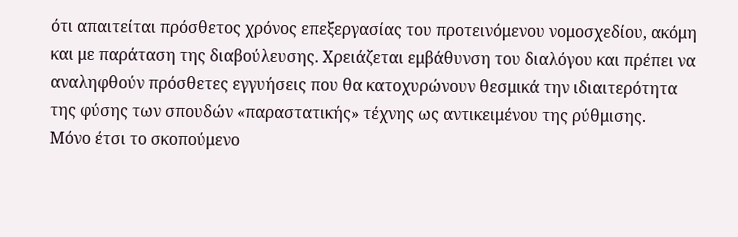ότι απαιτείται πρόσθετος χρόνος επεξεργασίας του προτεινόμενου νομοσχεδίου, ακόμη και με παράταση της διαβούλευσης. Χρειάζεται εμβάθυνση του διαλόγου και πρέπει να αναληφθούν πρόσθετες εγγυήσεις που θα κατοχυρώνουν θεσμικά την ιδιαιτερότητα της φύσης των σπουδών «παραστατικής» τέχνης ως αντικειμένου της ρύθμισης.
Μόνο έτσι το σκοπούμενο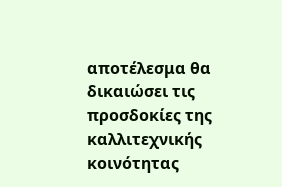αποτέλεσμα θα δικαιώσει τις προσδοκίες της καλλιτεχνικής κοινότητας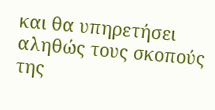και θα υπηρετήσει αληθώς τους σκοπούς της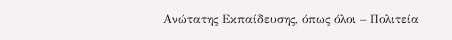Ανώτατης Εκπαίδευσης, όπως όλοι – Πολιτεία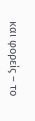και φορείς – το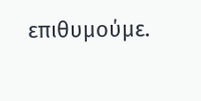επιθυμούμε.